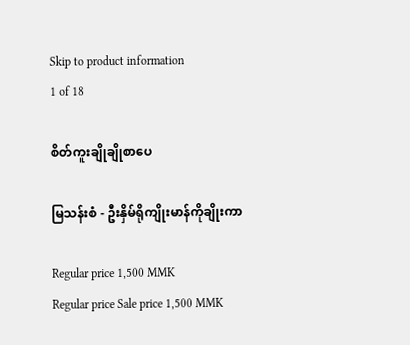Skip to product information
1 of 18

စိတ်ကူးချိုချိုစာပေ

မြသန်းစံ - ဦးနှိမ်ရိုကျိုးမာန်ကိုချိုးကာ

Regular price 1,500 MMK
Regular price Sale price 1,500 MMK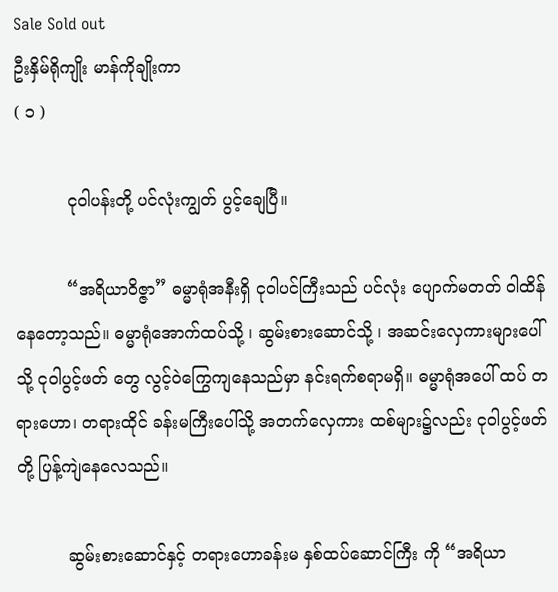Sale Sold out
ဦးနှိမ်ရိုကျိုး မာန်ကိုချိုးကာ
( ၁ )

          ငုဝါပန်းတို့ ပင်လုံးကျွတ် ပွင့်ချေပြီ။

          “အရိယာဝိဇ္ဇာ” ဓမ္မာရုံအနီးရှိ ငုဝါပင်ကြီးသည် ပင်လုံး ပျောက်မတတ် ဝါထိန်နေတော့သည်။ ဓမ္မာရုံအောက်ထပ်သို့ ၊ ဆွမ်းစားဆောင်သို့ ၊ အဆင်းလှေကားများပေါ်သို့ ငုဝါပွင့်ဖတ် တွေ လွင့်ဝဲကြွေကျနေသည်မှာ နင်းရက်စရာမရှိ။ ဓမ္မာရုံအပေါ် ထပ် တရားဟော၊ တရားထိုင် ခန်းမကြီးပေါ်သို့ အတက်လှေကား ထစ်များ၌လည်း ငုဝါပွင့်ဖတ်တို့ ပြန့်ကျဲနေလေသည်။

          ဆွမ်းစားဆောင်နှင့် တရားဟောခန်းမ နှစ်ထပ်ဆောင်ကြီး ကို “အရိယာ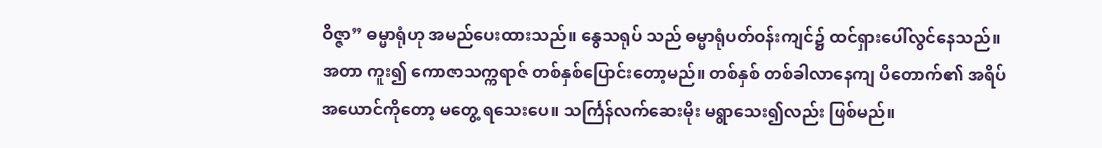ဝိဇ္ဇာ” ဓမ္မာရုံဟု အမည်ပေးထားသည်။ နွေသရုပ် သည် ဓမ္မာရုံပတ်ဝန်းကျင်၌ ထင်ရှားပေါ်လွင်နေသည်။ အတာ ကူး၍ ကောဇာသက္ကရာဇ် တစ်နှစ်ပြောင်းတော့မည်။ တစ်နှစ် တစ်ခါလာနေကျ ပိတောက်၏ အရိပ်အယောင်ကိုတော့ မတွေ့ ရသေးပေ။ သင်္ကြန်လက်ဆေးမိုး မရွာသေး၍လည်း ဖြစ်မည်။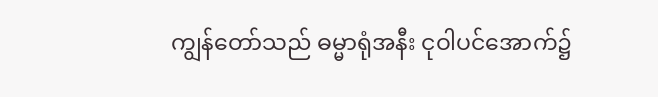ကျွန်တော်သည် ဓမ္မာရုံအနီး ငုဝါပင်အောက်၌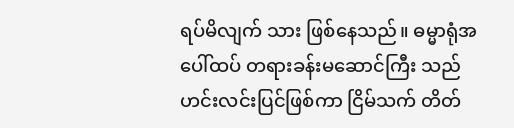ရပ်မိလျက် သား ဖြစ်နေသည်။ ဓမ္မာရုံအပေါ်ထပ် တရားခန်းမဆောင်ကြီး သည် ဟင်းလင်းပြင်ဖြစ်ကာ ငြိမ်သက် တိတ်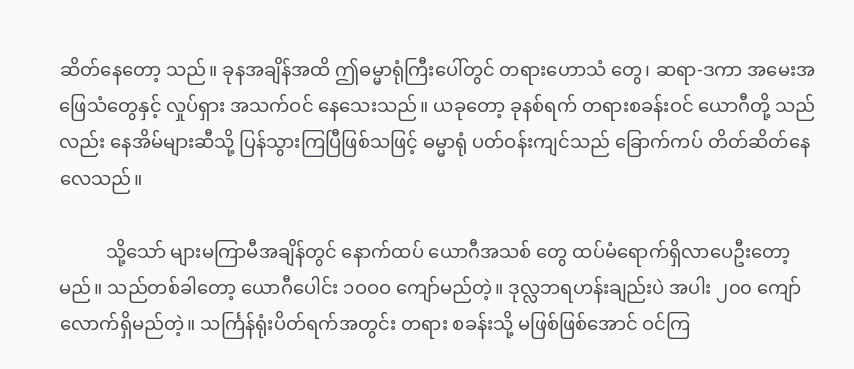ဆိတ်နေတော့ သည်။ ခုနအချိန်အထိ ဤဓမ္မာရုံကြီးပေါ်တွင် တရားဟောသံ တွေ၊ ဆရာ-ဒကာ အမေးအဖြေသံတွေနှင့် လှုပ်ရှား အသက်ဝင် နေသေးသည်။ ယခုတော့ ခုနစ်ရက် တရားစခန်းဝင် ယောဂီတို့ သည်လည်း နေအိမ်များဆီသို့ ပြန်သွားကြပြီဖြစ်သဖြင့် ဓမ္မာရုံ ပတ်ဝန်းကျင်သည် ခြောက်ကပ် တိတ်ဆိတ်နေလေသည်။

          သို့သော် များမကြာမီအချိန်တွင် နောက်ထပ် ယောဂီအသစ် တွေ ထပ်မံရောက်ရှိလာပေဦးတော့မည်။ သည်တစ်ခါတော့ ယောဂီပေါင်း ၁ဝဝဝ ကျော်မည်တဲ့။ ဒုလ္လဘရဟန်းချည်းပဲ အပါး ၂၀၀ ကျော်လောက်ရှိမည်တဲ့။ သင်္ကြန်ရုံးပိတ်ရက်အတွင်း တရား စခန်းသို့ မဖြစ်ဖြစ်အောင် ဝင်ကြ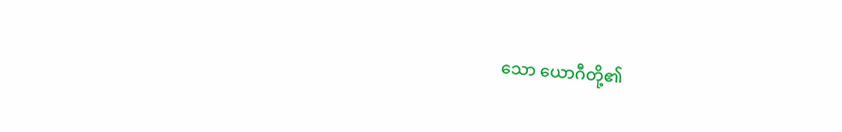သော ယောဂီတို့၏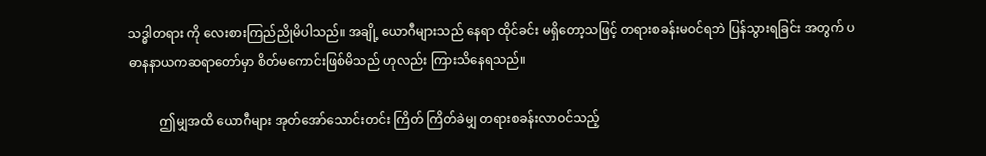သဒ္ဓါတရား ကို လေးစားကြည်ညိုမိပါသည်။ အချို့ ယောဂီများသည် နေရာ ထိုင်ခင်း မရှိတော့သဖြင့် တရားစခန်းမဝင်ရဘဲ ပြန်သွားရခြင်း အတွက် ပဓာနနာယကဆရာတော်မှာ စိတ်မကောင်းဖြစ်မိသည် ဟုလည်း ကြားသိနေရသည်။

          ဤမျှအထိ ယောဂီများ အုတ်အော်သောင်းတင်း ကြိတ် ကြိတ်ခဲမျှ တရားစခန်းလာဝင်သည့်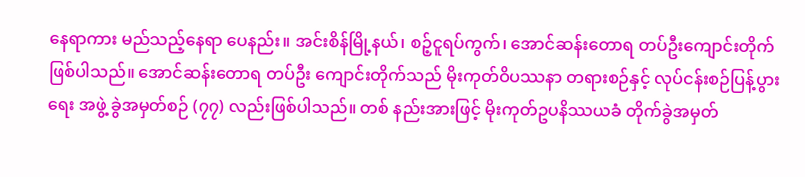နေရာကား မည်သည့်နေရာ ပေနည်း။ အင်းစိန်မြို့နယ်၊ စဉ့်ငူရပ်ကွက်၊ အောင်ဆန်းတောရ တပ်ဦးကျောင်းတိုက် ဖြစ်ပါသည်။ အောင်ဆန်းတောရ တပ်ဦး ကျောင်းတိုက်သည် မိုးကုတ်ဝိပဿနာ တရားစဉ်နှင့် လုပ်ငန်းစဉ်ပြန့်ပွားရေး အဖွဲ့ ခွဲအမှတ်စဉ် (၇၇) လည်းဖြစ်ပါသည်။ တစ် နည်းအားဖြင့် မိုးကုတ်ဥပနိဿယခံ တိုက်ခွဲအမှတ်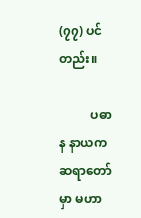(၇၇) ပင် တည်း။

          ပဓာန နာယကဆရာတော်မှာ မဟာ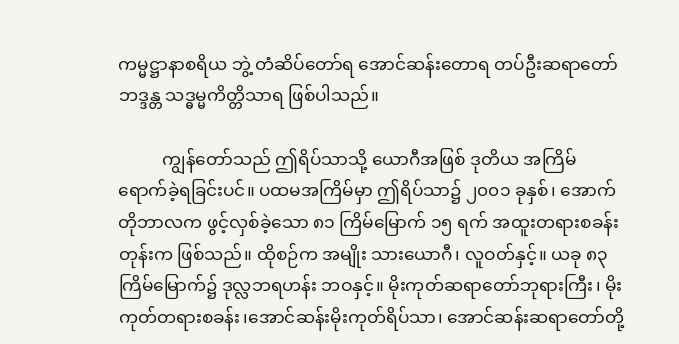ကမ္မဋ္ဌာနာစရိယ ဘွဲ့ တံဆိပ်တော်ရ အောင်ဆန်းတောရ တပ်ဦးဆရာတော် ဘဒ္ဒန္တ သဒ္ဓမ္မကိတ္တိသာရ ဖြစ်ပါသည်။

          ကျွန်တော်သည် ဤရိပ်သာသို့ ယောဂီအဖြစ် ဒုတိယ အကြိမ် ရောက်ခဲ့ရခြင်းပင်။ ပထမအကြိမ်မှာ ဤရိပ်သာ၌ ၂၀၀၁ ခုနှစ်၊ အောက်တိုဘာလက ဖွင့်လှစ်ခဲ့သော ၈၁ ကြိမ်မြောက် ၁၅ ရက် အထူးတရားစခန်းတုန်းက ဖြစ်သည်။ ထိုစဉ်က အမျိုး သားယောဂီ၊ လူဝတ်နှင့်။ ယခု ၈၃ ကြိမ်မြောက်၌ ဒုလ္လဘရဟန်း ဘဝနှင့်။ မိုးကုတ်ဆရာတော်ဘုရားကြီး၊ မိုးကုတ်တရားစခန်း၊အောင်ဆန်းမိုးကုတ်ရိပ်သာ၊ အောင်ဆန်းဆရာတော်တို့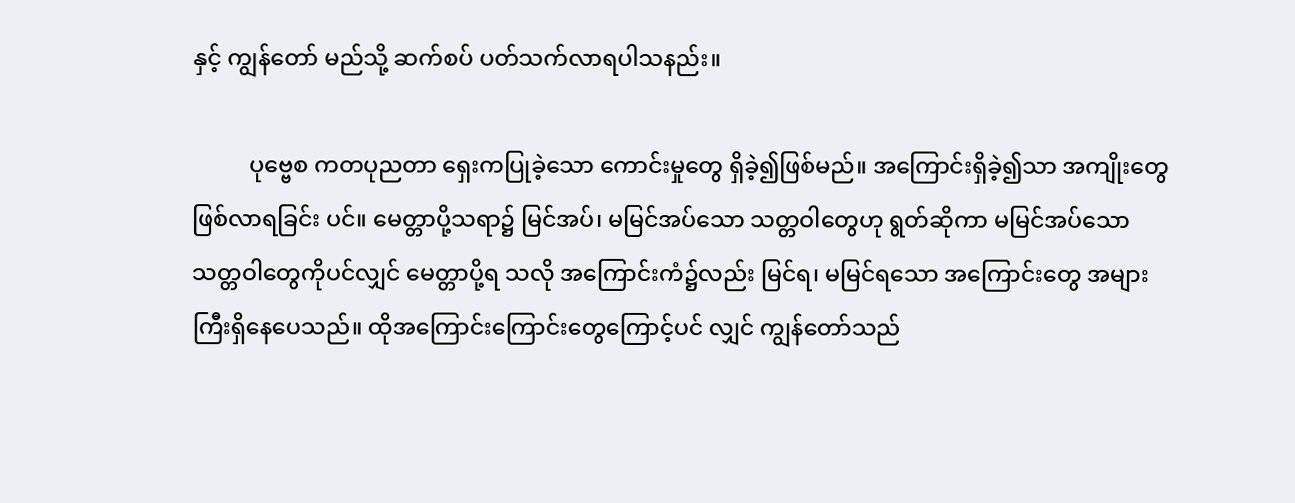နှင့် ကျွန်တော် မည်သို့ ဆက်စပ် ပတ်သက်လာရပါသနည်း။

          ပုဗ္ဗေစ ကတပုညတာ ရှေးကပြုခဲ့သော ကောင်းမှုတွေ ရှိခဲ့၍ဖြစ်မည်။ အကြောင်းရှိခဲ့၍သာ အကျိုးတွေ ဖြစ်လာရခြင်း ပင်။ မေတ္တာပို့သရာ၌ မြင်အပ်၊ မမြင်အပ်သော သတ္တဝါတွေဟု ရွတ်ဆိုကာ မမြင်အပ်သောသတ္တဝါတွေကိုပင်လျှင် မေတ္တာပို့ရ သလို အကြောင်းကံ၌လည်း မြင်ရ၊ မမြင်ရသော အကြောင်းတွေ အများကြီးရှိနေပေသည်။ ထိုအကြောင်းကြောင်းတွေကြောင့်ပင် လျှင် ကျွန်တော်သည်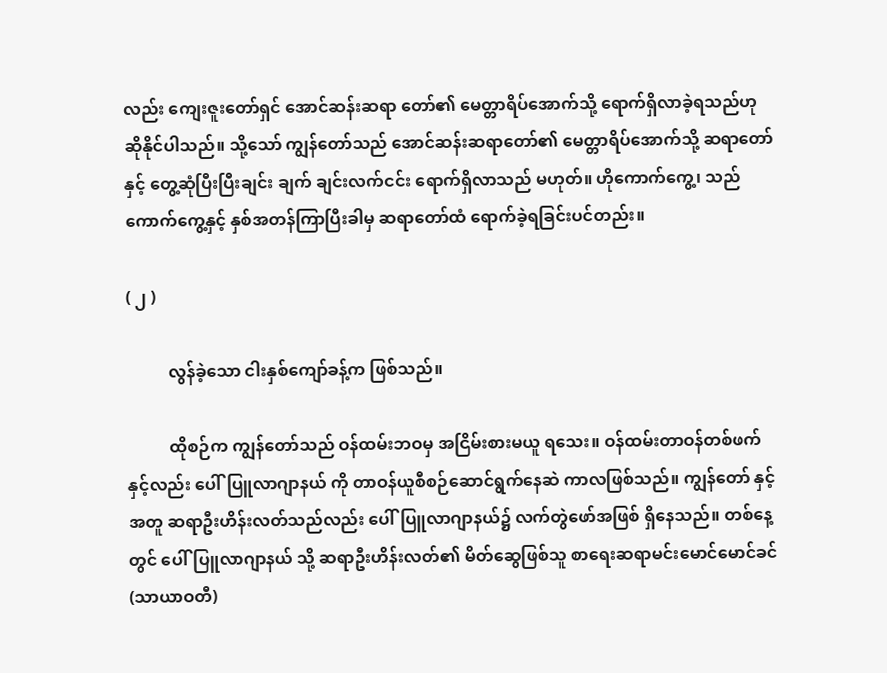လည်း ကျေးဇူးတော်ရှင် အောင်ဆန်းဆရာ တော်၏ မေတ္တာရိပ်အောက်သို့ ရောက်ရှိလာခဲ့ရသည်ဟု ဆိုနိုင်ပါသည်။ သို့သော် ကျွန်တော်သည် အောင်ဆန်းဆရာတော်၏ မေတ္တာရိပ်အောက်သို့ ဆရာတော်နှင့် တွေ့ဆုံပြီးပြီးချင်း ချက် ချင်းလက်ငင်း ရောက်ရှိလာသည် မဟုတ်။ ဟိုကောက်ကွေ့၊ သည်ကောက်ကွေ့နှင့် နှစ်အတန်ကြာပြီးခါမှ ဆရာတော်ထံ ရောက်ခဲ့ရခြင်းပင်တည်း။

( ၂ )

          လွန်ခဲ့သော ငါးနှစ်ကျော်ခန့်က ဖြစ်သည်။

          ထိုစဉ်က ကျွန်တော်သည် ဝန်ထမ်းဘဝမှ အငြိမ်းစားမယူ ရသေး။ ဝန်ထမ်းတာဝန်တစ်ဖက်နှင့်လည်း ပေါ်ပြူလာဂျာနယ် ကို တာဝန်ယူစီစဉ်ဆောင်ရွက်နေဆဲ ကာလဖြစ်သည်။ ကျွန်တော် နှင့်အတူ ဆရာဦးဟိန်းလတ်သည်လည်း ပေါ်ပြူလာဂျာနယ်၌ လက်တွဲဖော်အဖြစ် ရှိနေသည်။ တစ်နေ့တွင် ပေါ်ပြူလာဂျာနယ် သို့ ဆရာဦးဟိန်းလတ်၏ မိတ်ဆွေဖြစ်သူ စာရေးဆရာမင်းမောင်မောင်ခင် (သာယာဝတီ)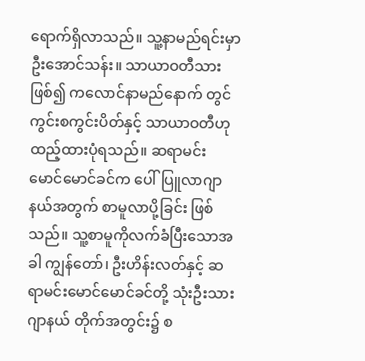ရောက်ရှိလာသည်။ သူ့နာမည်ရင်းမှာ ဦးအောင်သန်း။ သာယာဝတီသားဖြစ်၍ ကလောင်နာမည်နောက် တွင် ကွင်းစကွင်းပိတ်နှင့် သာယာဝတီဟု ထည့်ထားပုံရသည်။ ဆရာမင်းမောင်မောင်ခင်က ပေါ်ပြူလာဂျာနယ်အတွက် စာမူလာပို့ခြင်း ဖြစ်သည်။ သူ့စာမူကိုလက်ခံပြီးသောအခါ ကျွန်တော်၊ ဦးဟိန်းလတ်နှင့် ဆရာမင်းမောင်မောင်ခင်တို့ သုံးဦးသား ဂျာနယ် တိုက်အတွင်း၌ စ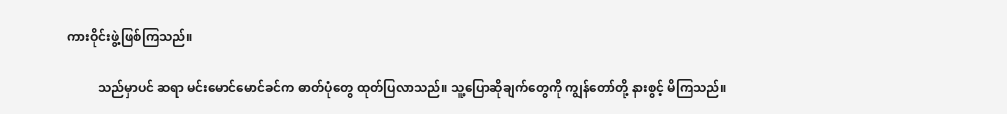ကားဝိုင်းဖွဲ့ဖြစ်ကြသည်။

          သည်မှာပင် ဆရာ မင်းမောင်မောင်ခင်က ဓာတ်ပုံတွေ ထုတ်ပြလာသည်။ သူ့ပြောဆိုချက်တွေကို ကျွန်တော်တို့ နားစွင့် မိကြသည်။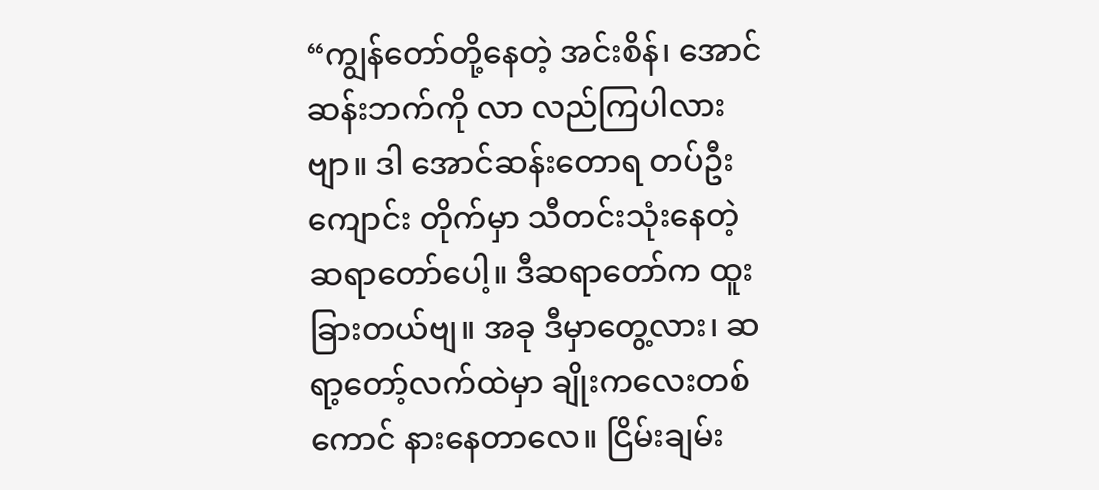“ကျွန်တော်တို့နေတဲ့ အင်းစိန်၊ အောင်ဆန်းဘက်ကို လာ လည်ကြပါလားဗျာ။ ဒါ အောင်ဆန်းတောရ တပ်ဦးကျောင်း တိုက်မှာ သီတင်းသုံးနေတဲ့ ဆရာတော်ပေါ့။ ဒီဆရာတော်က ထူးခြားတယ်ဗျ။ အခု ဒီမှာတွေ့လား၊ ဆရာ့တော့်လက်ထဲမှာ ချိုးကလေးတစ်ကောင် နားနေတာလေ။ ငြိမ်းချမ်း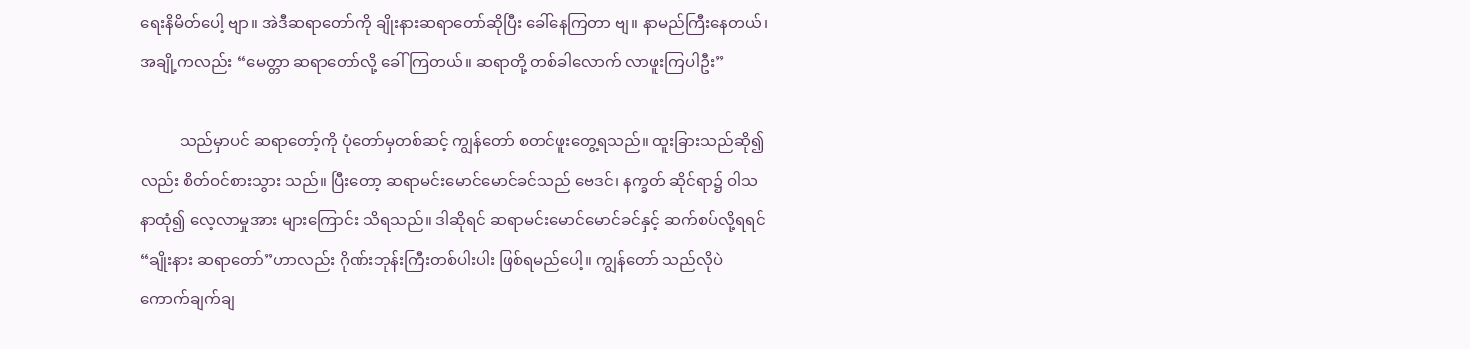ရေးနိမိတ်ပေါ့ ဗျာ။ အဲဒီဆရာတော်ကို ချိုးနားဆရာတော်ဆိုပြီး ခေါ်နေကြတာ ဗျ။ နာမည်ကြီးနေတယ်၊ အချို့ကလည်း “မေတ္တာ ဆရာတော်လို့ ခေါ်ကြတယ်။ ဆရာတို့ တစ်ခါလောက် လာဖူးကြပါဦး”

          သည်မှာပင် ဆရာတော့်ကို ပုံတော်မှတစ်ဆင့် ကျွန်တော် စတင်ဖူးတွေ့ရသည်။ ထူးခြားသည်ဆို၍လည်း စိတ်ဝင်စားသွား သည်။ ပြီးတော့ ဆရာမင်းမောင်မောင်ခင်သည် ဗေဒင်၊ နက္ခတ် ဆိုင်ရာ၌ ဝါသနာထုံ၍ လေ့လာမှုအား များကြောင်း သိရသည်။ ဒါဆိုရင် ဆရာမင်းမောင်မောင်ခင်နှင့် ဆက်စပ်လို့ရရင် “ချိုးနား ဆရာတော်”ဟာလည်း ဂိုဏ်းဘုန်းကြီးတစ်ပါးပါး ဖြစ်ရမည်ပေါ့။ ကျွန်တော် သည်လိုပဲ ကောက်ချက်ချ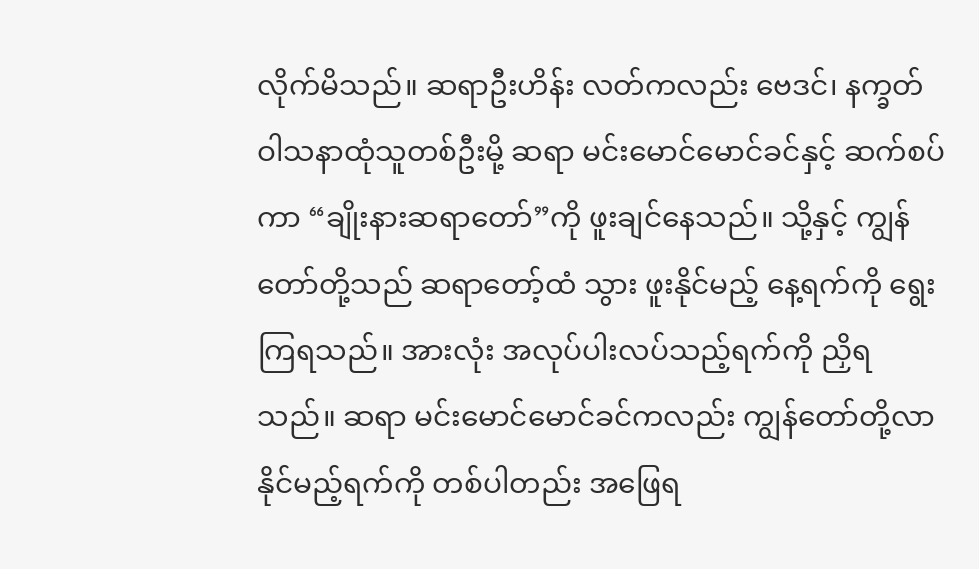လိုက်မိသည်။ ဆရာဦးဟိန်း လတ်ကလည်း ဗေဒင်၊ နက္ခတ် ဝါသနာထုံသူတစ်ဦးမို့ ဆရာ မင်းမောင်မောင်ခင်နှင့် ဆက်စပ်ကာ “ချိုးနားဆရာတော်”ကို ဖူးချင်နေသည်။ သို့နှင့် ကျွန်တော်တို့သည် ဆရာတော့်ထံ သွား ဖူးနိုင်မည့် နေ့ရက်ကို ရွေးကြရသည်။ အားလုံး အလုပ်ပါးလပ်သည့်ရက်ကို ညှိရသည်။ ဆရာ မင်းမောင်မောင်ခင်ကလည်း ကျွန်တော်တို့လာနိုင်မည့်ရက်ကို တစ်ပါတည်း အဖြေရ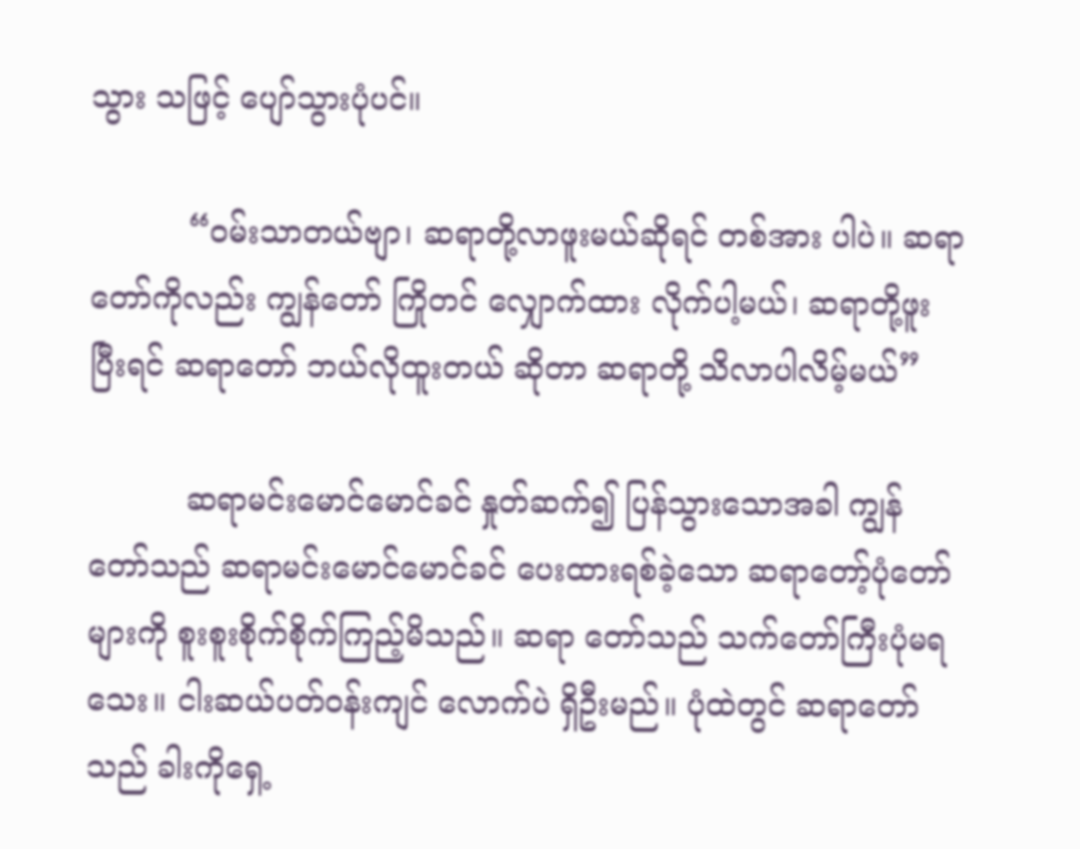သွား သဖြင့် ပျော်သွားပုံပင်။

          “ဝမ်းသာတယ်ဗျာ၊ ဆရာတို့လာဖူးမယ်ဆိုရင် တစ်အား ပါပဲ။ ဆရာတော်ကိုလည်း ကျွန်တော် ကြိုတင် လျှောက်ထား လိုက်ပါ့မယ်၊ ဆရာတို့ဖူးပြီးရင် ဆရာတော် ဘယ်လိုထူးတယ် ဆိုတာ ဆရာတို့ သိလာပါလိမ့်မယ်”

          ဆရာမင်းမောင်မောင်ခင် နှုတ်ဆက်၍ ပြန်သွားသောအခါ ကျွန်တော်သည် ဆရာမင်းမောင်မောင်ခင် ပေးထားရစ်ခဲ့သော ဆရာတော့်ပုံတော်များကို စူးစူးစိုက်စိုက်ကြည့်မိသည်။ ဆရာ တော်သည် သက်တော်ကြီးပုံမရသေး။ ငါးဆယ်ပတ်ဝန်းကျင် လောက်ပဲ ရှိဦးမည်။ ပုံထဲတွင် ဆရာတော်သည် ခါးကိုရှေ့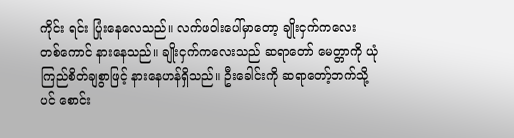ကိုင်း ရင်း ပြုံးနေလေသည်။ လက်ဖဝါးပေါ်မှာတော့ ချိုးငှက်ကလေး တစ်ကောင် နားနေသည်။ ချိုးငှက်ကလေးသည် ဆရာတော် မေတ္တာကို ယုံကြည်စိတ်ချစွာဖြင့် နားနေဟန်ရှိသည်။ ဦးခေါင်းကို ဆရာတော့်ဘက်သို့ ပင် စောင်း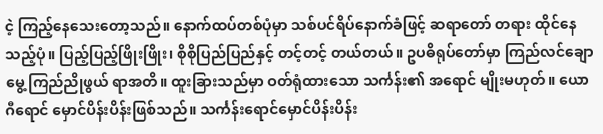ငဲ့ ကြည့်နေသေးတော့သည်။ နောက်ထပ်တစ်ပုံမှာ သစ်ပင်ရိပ်နောက်ခံဖြင့် ဆရာတော် တရား ထိုင်နေသည့်ပုံ။ ပြည့်ပြည့်ဖြိုးဖြိုး၊ စိုစိုပြည်ပြည်နှင့် တင့်တင့် တယ်တယ်။ ဥပဓိရုပ်တော်မှာ ကြည်လင်ချောမွေ့ ကြည်ညိုဖွယ် ရာအတိ။ ထူးခြားသည်မှာ ဝတ်ရုံထားသော သင်္ကန်း၏ အရောင် မျိုးမဟုတ်။ ယောဂီရောင် မှောင်ပိန်းပိန်းဖြစ်သည်။ သင်္ကန်းရောင်မှောင်ပိန်းပိန်း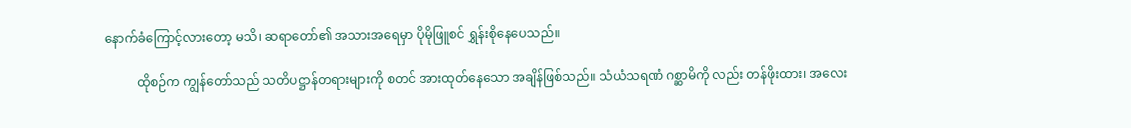နောက်ခံကြောင့်လားတော့ မသိ၊ ဆရာတော်၏ အသားအရေမှာ ပိုမိုဖြူစင် ရွှန်းစိုနေပေသည်။

          ထိုစဉ်က ကျွန်တော်သည် သတိပဋ္ဌာန်တရားများကို စတင် အားထုတ်နေသော အချိန်ဖြစ်သည်။ သံယံသရဏံ ဂစ္ဆာမိကို လည်း တန်ဖိုးထား၊ အလေး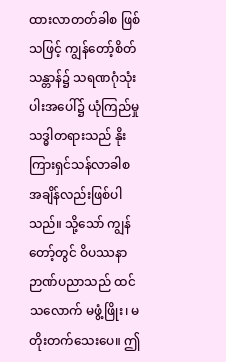ထားလာတတ်ခါစ ဖြစ်သဖြင့် ကျွန်တော့်စိတ်သန္တာန်၌ သရဏဂုံသုံးပါးအပေါ်၌ ယုံကြည်မှု သဒ္ဓါတရားသည် နိုးကြားရှင်သန်လာခါစ အချိန်လည်းဖြစ်ပါ သည်။ သို့သော် ကျွန်တော့်တွင် ဝိပဿနာဉာဏ်ပညာသည် ထင် သလောက် မဖွံ့ဖြိုး၊ မတိုးတက်သေးပေ။ ဤ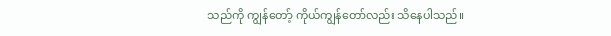သည်ကို ကျွန်တော့် ကိုယ်ကျွန်တော်လည်း သိနေပါသည်။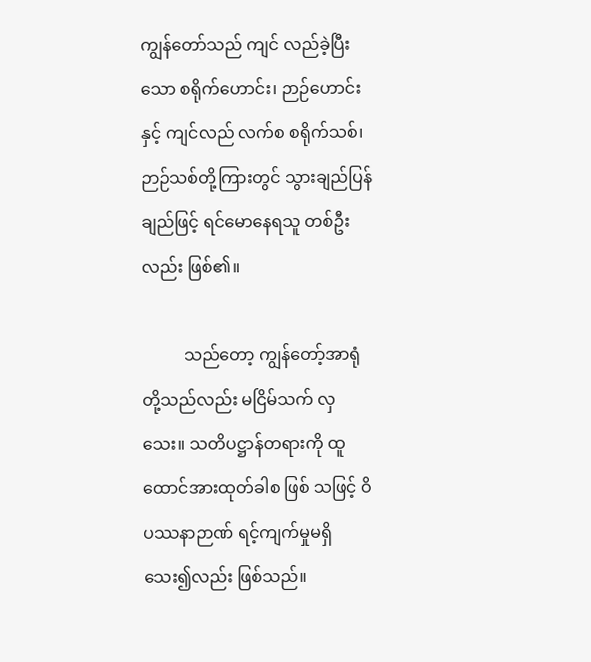ကျွန်တော်သည် ကျင် လည်ခဲ့ပြီးသော စရိုက်ဟောင်း၊ ဉာဉ်ဟောင်းနှင့် ကျင်လည် လက်စ စရိုက်သစ်၊ ဉာဉ်သစ်တို့ကြားတွင် သွားချည်ပြန်ချည်ဖြင့် ရင်မောနေရသူ တစ်ဦးလည်း ဖြစ်၏။

          သည်တော့ ကျွန်တော့်အာရုံတို့သည်လည်း မငြိမ်သက် လှသေး။ သတိပဋ္ဌာန်တရားကို ထူထောင်အားထုတ်ခါစ ဖြစ် သဖြင့် ဝိပဿနာဉာဏ် ရင့်ကျက်မှုမရှိသေး၍လည်း ဖြစ်သည်။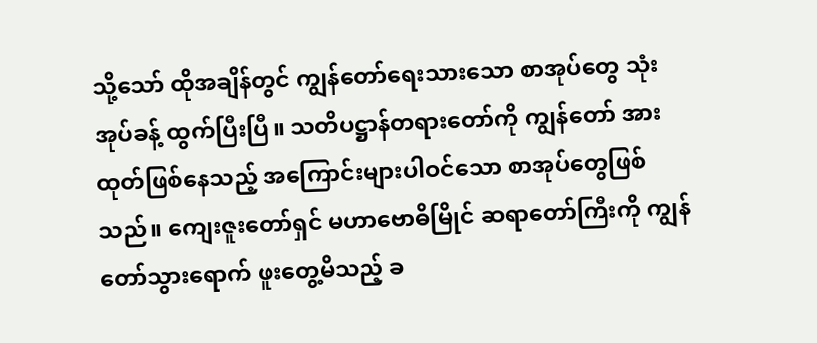သို့သော် ထိုအချိန်တွင် ကျွန်တော်ရေးသားသော စာအုပ်တွေ သုံး အုပ်ခန့် ထွက်ပြီးပြီ။ သတိပဋ္ဌာန်တရားတော်ကို ကျွန်တော် အား ထုတ်ဖြစ်နေသည့် အကြောင်းများပါဝင်သော စာအုပ်တွေဖြစ် သည်။ ကျေးဇူးတော်ရှင် မဟာဗောဓိမြိုင် ဆရာတော်ကြီးကို ကျွန်တော်သွားရောက် ဖူးတွေ့မိသည့် ခ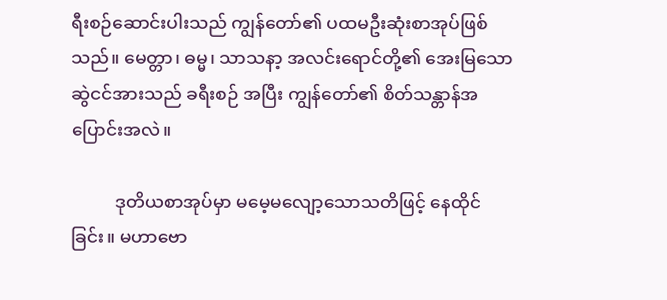ရီးစဉ်ဆောင်းပါးသည် ကျွန်တော်၏ ပထမဦးဆုံးစာအုပ်ဖြစ်သည်။ မေတ္တာ၊ ဓမ္မ၊ သာသနာ့ အလင်းရောင်တို့၏ အေးမြသောဆွဲငင်အားသည် ခရီးစဉ် အပြီး ကျွန်တော်၏ စိတ်သန္တာန်အပြောင်းအလဲ။

          ဒုတိယစာအုပ်မှာ မမေ့မလျော့သောသတိဖြင့် နေထိုင်ခြင်း။ မဟာဗော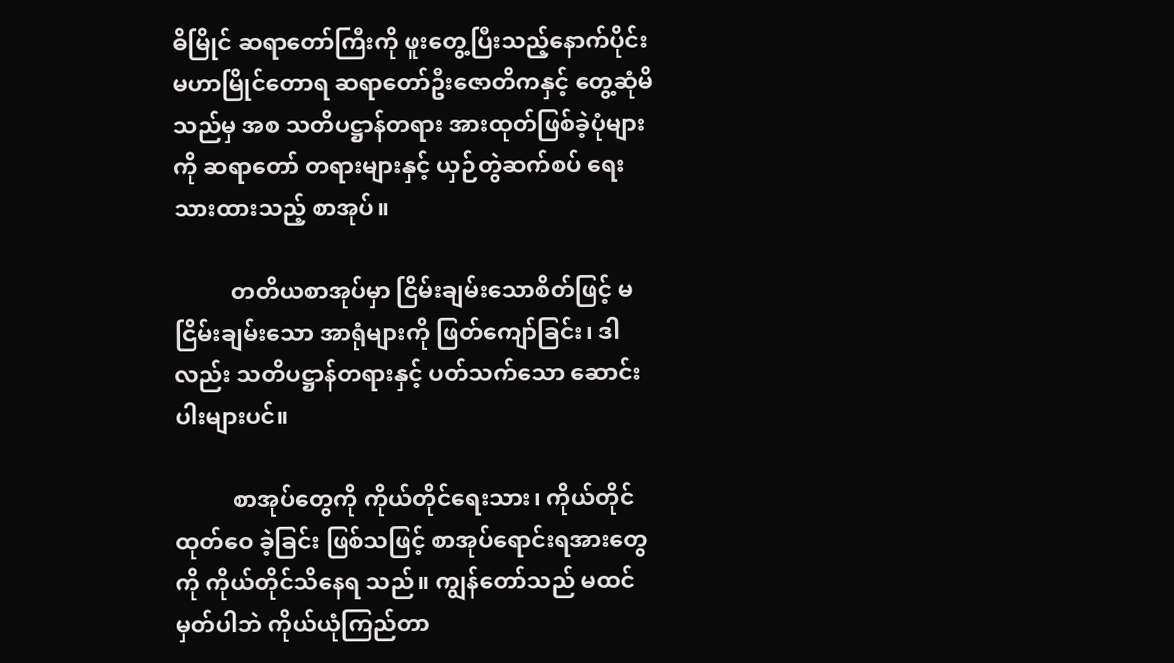ဓိမြိုင် ဆရာတော်ကြီးကို ဖူးတွေ့ပြီးသည့်နောက်ပိုင်း မဟာမြိုင်တောရ ဆရာတော်ဦးဇောတိကနှင့် တွေ့ဆုံမိသည်မှ အစ သတိပဋ္ဌာန်တရား အားထုတ်ဖြစ်ခဲ့ပုံများကို ဆရာတော် တရားများနှင့် ယှဉ်တွဲဆက်စပ် ရေးသားထားသည့် စာအုပ်။

          တတိယစာအုပ်မှာ ငြိမ်းချမ်းသောစိတ်ဖြင့် မငြိမ်းချမ်းသော အာရုံများကို ဖြတ်ကျော်ခြင်း၊ ဒါလည်း သတိပဋ္ဌာန်တရားနှင့် ပတ်သက်သော ဆောင်းပါးများပင်။

          စာအုပ်တွေကို ကိုယ်တိုင်ရေးသား၊ ကိုယ်တိုင်ထုတ်ဝေ ခဲ့ခြင်း ဖြစ်သဖြင့် စာအုပ်ရောင်းရအားတွေကို ကိုယ်တိုင်သိနေရ သည်။ ကျွန်တော်သည် မထင်မှတ်ပါဘဲ ကိုယ်ယုံကြည်တာ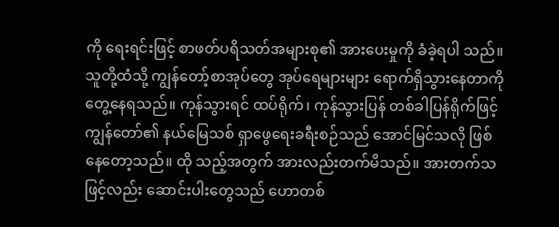ကို ရေးရင်းဖြင့် စာဖတ်ပရိသတ်အများစု၏ အားပေးမှုကို ခံခဲ့ရပါ သည်။ သူတို့ထံသို့ ကျွန်တော့်စာအုပ်တွေ အုပ်ရေများများ ရောက်ရှိသွားနေတာကို တွေ့နေရသည်။ ကုန်သွားရင် ထပ်ရိုက်၊ ကုန်သွားပြန် တစ်ခါပြန်ရိုက်ဖြင့် ကျွန်တော်၏ နယ်မြေသစ် ရှာဖွေရေးခရီးစဉ်သည် အောင်မြင်သလို ဖြစ်နေတော့သည်။ ထို သည့်အတွက် အားလည်းတက်မိသည်။ အားတက်သဖြင့်လည်း ဆောင်းပါးတွေသည် ဟောတစ်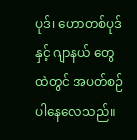ပုဒ်၊ ဟောတစ်ပုဒ်နှင့် ဂျာနယ် တွေထဲတွင် အပတ်စဉ်ပါနေလေသည်။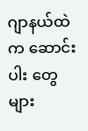ဂျာနယ်ထဲက ဆောင်းပါး တွေ များ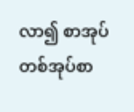လာ၍ စာအုပ်တစ်အုပ်စာ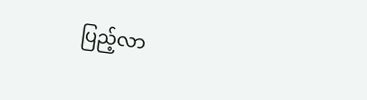ပြည့်လာ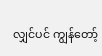လျှင်ပင် ကျွန်တော့်